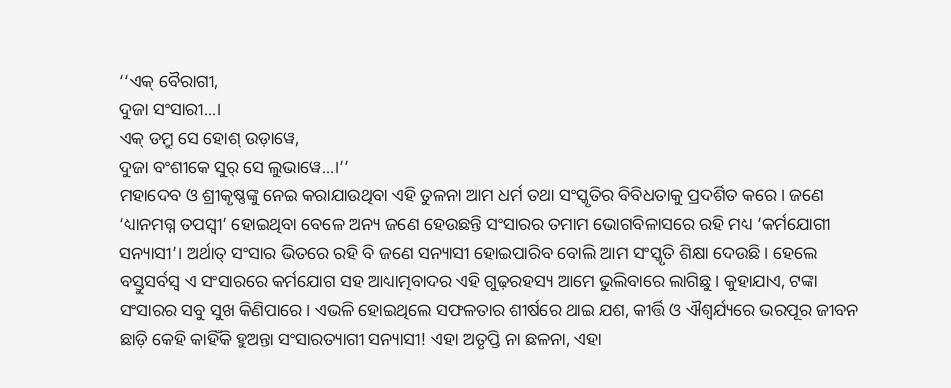‘‘ଏକ୍ ବୈରାଗୀ,
ଦୁଜା ସଂସାରୀ...।
ଏକ୍ ଡମ୍ରୁ ସେ ହୋଶ୍ ଉଡ଼ାୱେ,
ଦୁଜା ବଂଶୀକେ ସୁର୍ ସେ ଲୁଭାୱେ...।’’
ମହାଦେବ ଓ ଶ୍ରୀକୃଷ୍ଣଙ୍କୁ ନେଇ କରାଯାଉଥିବା ଏହି ତୁଳନା ଆମ ଧର୍ମ ତଥା ସଂସ୍କୃତିର ବିବିଧତାକୁ ପ୍ରଦର୍ଶିତ କରେ। ଜଣେ ‘ଧ୍ୟାନମଗ୍ନ ତପସ୍ବୀ’ ହୋଇଥିବା ବେଳେ ଅନ୍ୟ ଜଣେ ହେଉଛନ୍ତି ସଂସାରର ତମାମ ଭୋଗବିଳାସରେ ରହି ମଧ୍ୟ ‘କର୍ମଯୋଗୀ ସନ୍ୟାସୀ’। ଅର୍ଥାତ୍ ସଂସାର ଭିତରେ ରହି ବି ଜଣେ ସନ୍ୟାସୀ ହୋଇପାରିବ ବୋଲି ଆମ ସଂସ୍କୃତି ଶିକ୍ଷା ଦେଉଛି। ହେଲେ ବସ୍ତୁସର୍ବସ୍ବ ଏ ସଂସାରରେ କର୍ମଯୋଗ ସହ ଆଧ୍ୟାତ୍ମବାଦର ଏହି ଗୁଢ଼ରହସ୍ୟ ଆମେ ଭୁଲିବାରେ ଲାଗିଛୁ। କୁହାଯାଏ, ଟଙ୍କା ସଂସାରର ସବୁ ସୁଖ କିଣିପାରେ। ଏଭଳି ହୋଇଥିଲେ ସଫଳତାର ଶୀର୍ଷରେ ଥାଇ ଯଶ, କୀର୍ତ୍ତି ଓ ଐଶ୍ବର୍ଯ୍ୟରେ ଭରପୂର ଜୀବନ ଛାଡ଼ି କେହି କାହିଁକି ହୁଅନ୍ତା ସଂସାରତ୍ୟାଗୀ ସନ୍ୟାସୀ! ଏହା ଅତୃପ୍ତି ନା ଛଳନା, ଏହା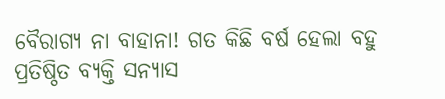ବୈରାଗ୍ୟ ନା ବାହାନା! ଗତ କିଛି ବର୍ଷ ହେଲା ବହୁ ପ୍ରତିଷ୍ଠିତ ବ୍ୟକ୍ତି ସନ୍ୟାସ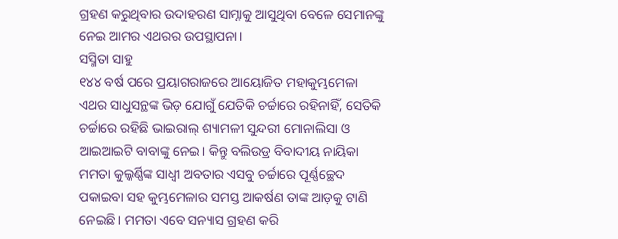ଗ୍ରହଣ କରୁଥିବାର ଉଦାହରଣ ସାମ୍ନାକୁ ଆସୁଥିବା ବେଳେ ସେମାନଙ୍କୁ ନେଇ ଆମର ଏଥରର ଉପସ୍ଥାପନା।
ସସ୍ମିତା ସାହୁ
୧୪୪ ବର୍ଷ ପରେ ପ୍ରୟାଗରାଜରେ ଆୟୋଜିତ ମହାକୁମ୍ଭମେଳା ଏଥର ସାଧୁସନ୍ଥଙ୍କ ଭିଡ଼ ଯୋଗୁଁ ଯେତିକି ଚର୍ଚ୍ଚାରେ ରହିନାହିଁ, ସେତିକି ଚର୍ଚ୍ଚାରେ ରହିଛି ଭାଇରାଲ୍ ଶ୍ୟାମଳୀ ସୁନ୍ଦରୀ ମୋନାଲିସା ଓ ଆଇଆଇଟି ବାବାଙ୍କୁ ନେଇ। କିନ୍ତୁ ବଲିଉଡ୍ର ବିବାଦୀୟ ନାୟିକା ମମତା କୁଲ୍କର୍ଣ୍ଣିଙ୍କ ସାଧ୍ବୀ ଅବତାର ଏସବୁ ଚର୍ଚ୍ଚାରେ ପୂର୍ଣ୍ଣଚ୍ଛେଦ ପକାଇବା ସହ କୁମ୍ଭମେଳାର ସମସ୍ତ ଆକର୍ଷଣ ତାଙ୍କ ଆଡ଼କୁ ଟାଣି ନେଇଛି। ମମତା ଏବେ ସନ୍ୟାସ ଗ୍ରହଣ କରି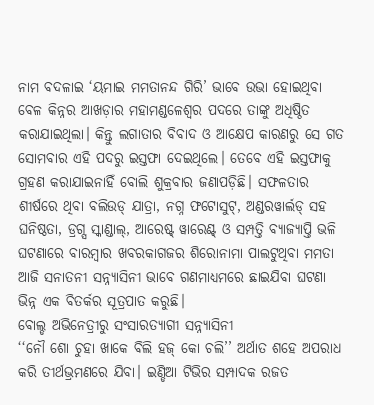ନାମ ବଦଳାଇ ‘ୟମାଇ ମମତାନନ୍ଦ ଗିରି’ ଭାବେ ଉଭା ହୋଇଥିବା ବେଳ କିନ୍ନର ଆଖଡ଼ାର ମହାମଣ୍ଡଳେଶ୍ବର ପଦରେ ତାଙ୍କୁ ଅଧିଷ୍ଠିତ କରାଯାଇଥିଲା। କିନ୍ତୁ ଲଗାତାର ବିବାଦ ଓ ଆକ୍ଷେପ କାରଣରୁ ସେ ଗତ ସୋମବାର ଏହି ପଦରୁ ଇସ୍ତଫା ଦେଇଥିଲେ। ତେବେ ଏହି ଇସ୍ତଫାକୁ ଗ୍ରହଣ କରାଯାଇନାହିଁ ବୋଲି ଶୁକ୍ରବାର ଜଣାପଡ଼ିଛି। ସଫଳତାର ଶୀର୍ଷରେ ଥିବା ବଲିଉଡ୍ ଯାତ୍ରା, ନଗ୍ନ ଫଟୋସୁଟ୍, ଅଣ୍ଡରୱାର୍ଲଡ୍ ସହ ଘନିଷ୍ଠତା, ଡ୍ରଗ୍ସ ସ୍କାଣ୍ଡାଲ୍, ଆରେଷ୍ଟ୍ ୱାରେଣ୍ଟ୍ ଓ ସମ୍ପତ୍ତି ବ୍ୟାଜ୍ୟାପ୍ତି ଭଳି ଘଟଣାରେ ବାରମ୍ବାର ଖବରକାଗଜର ଶିରୋନାମା ପାଲଟୁଥିବା ମମତା ଆଜି ସନାତନୀ ସନ୍ନ୍ୟାସିନୀ ଭାବେ ଗଣମାଧ୍ୟମରେ ଛାଇଯିବା ଘଟଣା ଭିନ୍ନ ଏକ ବିତର୍କର ସୂତ୍ରପାତ କରୁଛି।
ବୋଲ୍ଡ ଅଭିନେତ୍ରୀରୁ ସଂସାରତ୍ୟାଗୀ ସନ୍ନ୍ୟାସିନୀ
‘‘ନୌ ଶୋ ଚୁହା ଖାକେ ବିଲି ହଜ୍ କୋ ଚଲି’’ ଅର୍ଥାତ ଶହେ ଅପରାଧ କରି ତୀର୍ଥଭ୍ରମଣରେ ଯିବା। ଇଣ୍ଡିଆ ଟିଭିର ସମ୍ପାଦକ ରଜତ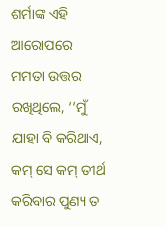ଶର୍ମାଙ୍କ ଏହି ଆରୋପରେ ମମତା ଉତ୍ତର ରଖିଥିଲେ, ‘‘ମୁଁ ଯାହା ବି କରିଥାଏ, କମ୍ ସେ କମ୍ ତୀର୍ଥ କରିବାର ପୁଣ୍ୟ ତ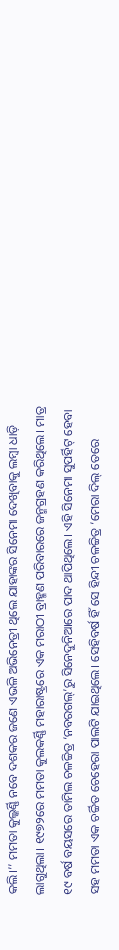କଲି।’’ ମମତା କୁଲ୍କର୍ଣ୍ଣି ନବେ ଦଶକର ଜଣେ ଏଭଳି ଅଭିନେତ୍ରୀ ଥିଲେ ଯାହାଙ୍କର ସିନେମା ଦେଖିବାକୁ ଲମ୍ବା ଧାଡ଼ି ଲାଗୁଥିଲା। ୧୯୭୨ରେ ମମତା କୁଲକର୍ଣ୍ଣି ମହାରାଷ୍ଟ୍ରରେ ଏକ ମରାଠୀ ବ୍ରାହ୍ମଣ ପରିବାରରେ ଜନ୍ମଗ୍ରହଣ କରିଥିଲେ। ମାତ୍ର ୧୯ ବର୍ଷ ବୟସରେ ତାମିଲ ଚଳଚ୍ଚିତ୍ର ‘ନବରଗଲ୍’ରୁ ସିନେଦୁନିଆରେ ପାଦ ଥାପିଥିଲେ। ଏହି ସିନେମା ସୁପର୍ହିଟ୍ ହେବା ସହ ମମତା ଏକ ଚର୍ଚ୍ଚିତ ଚେହେରା ପାଲଟି ଯାଇଥିଲେ। ସେହିବର୍ଷ ହିଁ ସେ ହିନ୍ଦୀ ଚଳଚ୍ଚିତ୍ର ‘ମେରା ଦିଲ୍ ତେରେ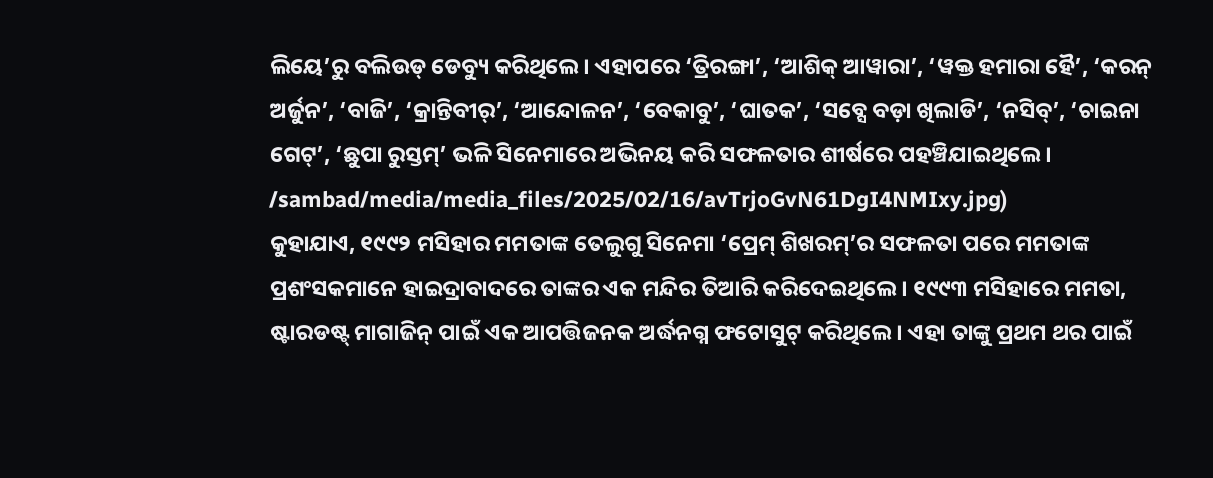ଲିୟେ’ରୁ ବଲିଉଡ୍ ଡେବ୍ୟୁ କରିଥିଲେ। ଏହାପରେ ‘ତ୍ରିରଙ୍ଗା’, ‘ଆଶିକ୍ ଆୱାରା’, ‘ୱକ୍ତ ହମାରା ହୈ’, ‘କରନ୍ ଅର୍ଜୁନ’, ‘ବାଜି’, ‘କ୍ରାନ୍ତିବୀର୍’, ‘ଆନ୍ଦୋଳନ’, ‘ବେକାବୁ’, ‘ଘାତକ’, ‘ସବ୍ସେ ବଡ଼ା ଖିଲାଡି’, ‘ନସିବ୍’, ‘ଚାଇନା ଗେଟ୍’, ‘ଛୁପା ରୁସ୍ତମ୍’ ଭଳି ସିନେମାରେ ଅଭିନୟ କରି ସଫଳତାର ଶୀର୍ଷରେ ପହଞ୍ଚିଯାଇଥିଲେ।
/sambad/media/media_files/2025/02/16/avTrjoGvN61DgI4NMIxy.jpg)
କୁହାଯାଏ, ୧୯୯୨ ମସିହାର ମମତାଙ୍କ ତେଲୁଗୁ ସିନେମା ‘ପ୍ରେମ୍ ଶିଖରମ୍’ର ସଫଳତା ପରେ ମମତାଙ୍କ ପ୍ରଶଂସକମାନେ ହାଇଦ୍ରାବାଦରେ ତାଙ୍କର ଏକ ମନ୍ଦିର ତିଆରି କରିଦେଇଥିଲେ। ୧୯୯୩ ମସିହାରେ ମମତା, ଷ୍ଟାରଡଷ୍ଟ୍ ମାଗାଜିନ୍ ପାଇଁ ଏକ ଆପତ୍ତିଜନକ ଅର୍ଦ୍ଧନଗ୍ନ ଫଟୋସୁଟ୍ କରିଥିଲେ। ଏହା ତାଙ୍କୁ ପ୍ରଥମ ଥର ପାଇଁ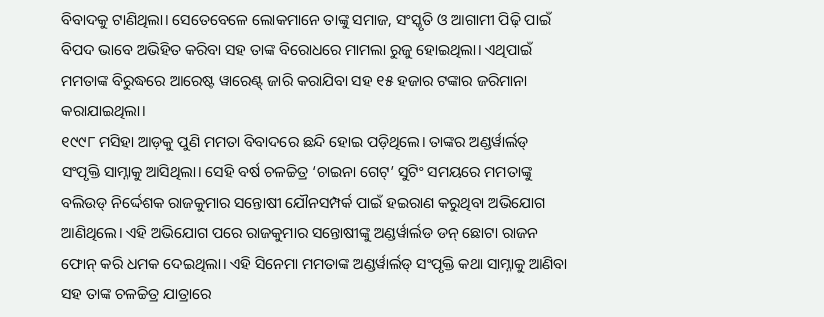ବିବାଦକୁ ଟାଣିଥିଲା। ସେତେବେଳେ ଲୋକମାନେ ତାଙ୍କୁ ସମାଜ, ସଂସ୍କୃତି ଓ ଆଗାମୀ ପିଢ଼ି ପାଇଁ ବିପଦ ଭାବେ ଅଭିହିତ କରିବା ସହ ତାଙ୍କ ବିରୋଧରେ ମାମଲା ରୁଜୁ ହୋଇଥିଲା। ଏଥିପାଇଁ ମମତାଙ୍କ ବିରୁଦ୍ଧରେ ଆରେଷ୍ଟ ୱାରେଣ୍ଟ୍ ଜାରି କରାଯିବା ସହ ୧୫ ହଜାର ଟଙ୍କାର ଜରିମାନା କରାଯାଇଥିଲା।
୧୯୯୮ ମସିହା ଆଡ଼କୁ ପୁଣି ମମତା ବିବାଦରେ ଛନ୍ଦି ହୋଇ ପଡ଼ିଥିଲେ। ତାଙ୍କର ଅଣ୍ଡର୍ୱାର୍ଲଡ୍ ସଂପୃକ୍ତି ସାମ୍ନାକୁ ଆସିଥିଲା। ସେହି ବର୍ଷ ଚଳଚ୍ଚିତ୍ର ‘ଚାଇନା ଗେଟ୍’ ସୁଟିଂ ସମୟରେ ମମତାଙ୍କୁ ବଲିଉଡ୍ ନିର୍ଦ୍ଦେଶକ ରାଜକୁମାର ସନ୍ତୋଷୀ ଯୌନସମ୍ପର୍କ ପାଇଁ ହଇରାଣ କରୁଥିବା ଅଭିଯୋଗ ଆଣିଥିଲେ। ଏହି ଅଭିଯୋଗ ପରେ ରାଜକୁମାର ସନ୍ତୋଷୀଙ୍କୁ ଅଣ୍ଡର୍ୱାର୍ଲଡ ଡନ୍ ଛୋଟା ରାଜନ ଫୋନ୍ କରି ଧମକ ଦେଇଥିଲା। ଏହି ସିନେମା ମମତାଙ୍କ ଅଣ୍ଡର୍ୱାର୍ଲଡ୍ ସଂପୃକ୍ତି କଥା ସାମ୍ନାକୁ ଆଣିବା ସହ ତାଙ୍କ ଚଳଚ୍ଚିତ୍ର ଯାତ୍ରାରେ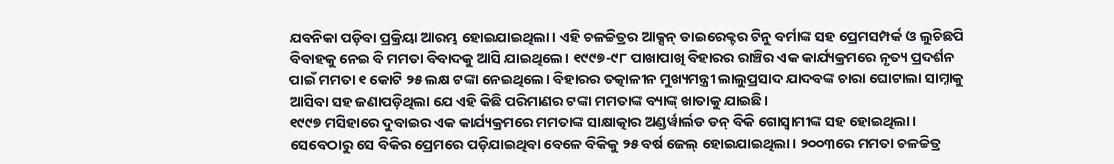ଯବନିକା ପଡ଼ିବା ପ୍ରକ୍ରିୟା ଆରମ୍ଭ ହୋଇଯାଇଥିଲା। ଏହି ଚଳଚ୍ଚିତ୍ରର ଆକ୍ସନ୍ ଡାଇରେକ୍ଟର ଟିନୁ ବର୍ମାଙ୍କ ସହ ପ୍ରେମସମ୍ପର୍କ ଓ ଲୁଚିଛପି ବିବାହକୁ ନେଇ ବି ମମତା ବିବାଦକୁ ଆସି ଯାଇଥିଲେ। ୧୯୯୭-୯୮ ପାଖାପାଖି ବିହାରର ରାଞ୍ଚିର ଏକ କାର୍ଯ୍ୟକ୍ରମରେ ନୃତ୍ୟ ପ୍ରଦର୍ଶନ ପାଇଁ ମମତା ୧ କୋଟି ୨୫ ଲକ୍ଷ ଟଙ୍କା ନେଇଥିଲେ। ବିହାରର ତତ୍କାଳୀନ ମୁଖ୍ୟମନ୍ତ୍ରୀ ଲାଲୁପ୍ରସାଦ ଯାଦବଙ୍କ ଚାରା ଘୋଟାଲା ସାମ୍ନାକୁ ଆସିବା ସହ ଜଣାପଡ଼ିଥିଲା ଯେ ଏହି କିଛି ପରିମାଣର ଟଙ୍କା ମମତାଙ୍କ ବ୍ୟାଙ୍କ୍ ଖାତାକୁ ଯାଇଛି।
୧୯୯୭ ମସିହାରେ ଦୁବାଇର ଏକ କାର୍ଯ୍ୟକ୍ରମରେ ମମତାଙ୍କ ସାକ୍ଷାତ୍କାର ଅଣ୍ଡର୍ୱାର୍ଲଡ ଡନ୍ ବିକି ଗୋସ୍ବାମୀଙ୍କ ସହ ହୋଇଥିଲା। ସେବେଠାରୁ ସେ ବିକିର ପ୍ରେମରେ ପଡ଼ିଯାଇଥିବା ବେଳେ ବିକିକୁ ୨୫ ବର୍ଷ ଜେଲ୍ ହୋଇଯାଇଥିଲା। ୨୦୦୩ରେ ମମତା ଚଳଚ୍ଚିତ୍ର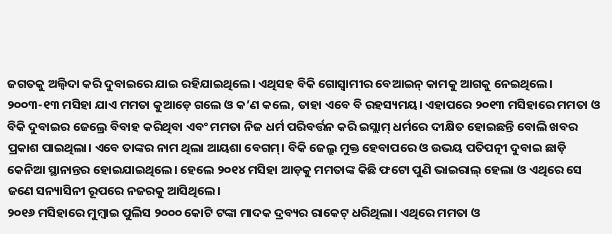ଜଗତକୁ ଅଲ୍ବିଦା କରି ଦୁବାଇରେ ଯାଇ ରହିଯାଇଥିଲେ। ଏଥିସହ ବିକି ଗୋସ୍ବାମୀର ବେଆଇନ୍ କାମକୁ ଆଗକୁ ନେଇଥିଲେ। ୨୦୦୩-୧୩ ମସିହା ଯାଏ ମମତା କୁଆଡ଼େ ଗଲେ ଓ କ’ଣ କଲେ, ତାହା ଏବେ ବି ରହସ୍ୟମୟ। ଏହାପରେ ୨୦୧୩ ମସିହାରେ ମମତା ଓ ବିକି ଦୁବାଇର ଜେଲ୍ରେ ବିବାହ କରିଥିବା ଏବଂ ମମତା ନିଜ ଧର୍ମ ପରିବର୍ତ୍ତନ କରି ଇସ୍ଲାମ୍ ଧର୍ମରେ ଦୀକ୍ଷିତ ହୋଇଛନ୍ତି ବୋଲି ଖବର ପ୍ରକାଶ ପାଇଥିଲା। ଏବେ ତାଙ୍କର ନାମ ଥିଲା ଆୟଶା ବେଗମ୍। ବିକି ଜେଲ୍ରୁ ମୁକ୍ତ ହେବାପରେ ଓ ଉଭୟ ପତିପତ୍ନୀ ଦୁବାଇ ଛାଡ଼ି କେନିଆ ସ୍ଥାନାନ୍ତର ହୋଇଯାଇଥିଲେ। ହେଲେ ୨୦୧୪ ମସିହା ଆଡ଼କୁ ମମତାଙ୍କ କିଛି ଫଟୋ ପୁଣି ଭାଇରାଲ୍ ହେଲା ଓ ଏଥିରେ ସେ ଜଣେ ସନ୍ୟାସିନୀ ରୂପରେ ନଜରକୁ ଆସିଥିଲେ।
୨୦୧୬ ମସିହାରେ ମୁମ୍ବାଇ ପୁଲିସ ୨୦୦୦ କୋଟି ଟଙ୍କା ମାଦକ ଦ୍ରବ୍ୟର ରାକେଟ୍ ଧରିଥିଲା। ଏଥିରେ ମମତା ଓ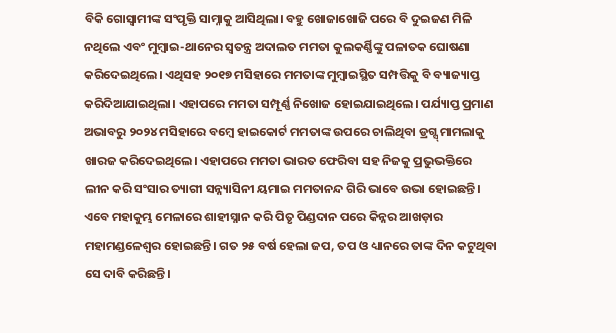ବିକି ଗୋସ୍ବାମୀଙ୍କ ସଂପୃକ୍ତି ସାମ୍ନାକୁ ଆସିଥିଲା। ବହୁ ଖୋଜାଖୋଜି ପରେ ବି ଦୁଇଜଣ ମିଳି ନଥିଲେ ଏବଂ ମୁମ୍ବାଇ-ଥାନେର ସ୍ବତନ୍ତ୍ର ଅଦାଲତ ମମତା କୁଲକର୍ଣ୍ଣିଙ୍କୁ ପଳାତକ ଘୋଷଣା କରିଦେଇଥିଲେ। ଏଥିସହ ୨୦୧୭ ମସିହାରେ ମମତାଙ୍କ ମୁମ୍ବାଇସ୍ଥିତ ସମ୍ପତ୍ତିକୁ ବି ବ୍ୟାଜ୍ୟାପ୍ତ କରିଦିଆଯାଇଥିଲା। ଏହାପରେ ମମତା ସମ୍ପୂର୍ଣ୍ଣ ନିଖୋଜ ହୋଇଯାଇଥିଲେ। ପର୍ଯ୍ୟାପ୍ତ ପ୍ରମାଣ ଅଭାବରୁ ୨୦୨୪ ମସିହାରେ ବମ୍ବେ ହାଇକୋର୍ଟ ମମତାଙ୍କ ଉପରେ ଚାଲିଥିବା ଡ୍ରଗ୍ସ୍ ମାମଲାକୁ ଖାରଜ କରିଦେଇଥିଲେ। ଏହାପରେ ମମତା ଭାରତ ଫେରିବା ସହ ନିଜକୁ ପ୍ରଭୁଭକ୍ତିରେ ଲୀନ କରି ସଂସାର ତ୍ୟାଗୀ ସନ୍ନ୍ୟାସିନୀ ୟମାଇ ମମତାନନ୍ଦ ଗିରି ଭାବେ ଉଭା ହୋଇଛନ୍ତି। ଏବେ ମହାକୁମ୍ଭ ମେଳାରେ ଶାହୀସ୍ନାନ କରି ପିତୃ ପିଣ୍ଡଦାନ ପରେ କିନ୍ନର ଆଖଡ଼ାର ମହାମଣ୍ଡଳେଶ୍ବର ହୋଇଛନ୍ତି। ଗତ ୨୫ ବର୍ଷ ହେଲା ଜପ, ତପ ଓ ଧ୍ୟାନରେ ତାଙ୍କ ଦିନ କଟୁଥିବା ସେ ଦାବି କରିଛନ୍ତି।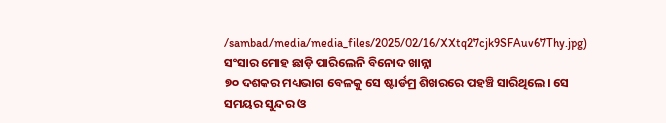/sambad/media/media_files/2025/02/16/XXtq27cjk9SFAuv67Thy.jpg)
ସଂସାର ମୋହ ଛାଡ଼ି ପାରିଲେନି ବିନୋଦ ଖାନ୍ନା
୭୦ ଦଶକର ମଧ୍ୟଭାଗ ବେଳକୁ ସେ ଷ୍ଟାର୍ଡମ୍ର ଶିଖରରେ ପହଞ୍ଚି ସାରିଥିଲେ। ସେ ସମୟର ସୁନ୍ଦର ଓ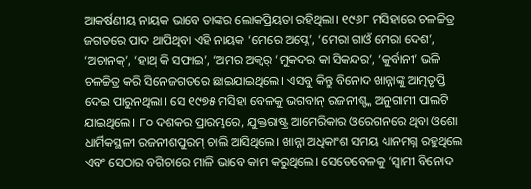ଆକର୍ଷଣୀୟ ନାୟକ ଭାବେ ତାଙ୍କର ଲୋକପ୍ରିୟତା ରହିଥିଲା। ୧୯୬୮ ମସିହାରେ ଚଳଚ୍ଚିତ୍ର ଜଗତରେ ପାଦ ଥାପିଥିବା ଏହି ନାୟକ ‘ମେରେ ଅପ୍ନେ’, ‘ମେରା ଗାଓଁ ମେରା ଦେଶ’, ‘ଅଚାନକ୍’, ‘ହାଥ୍ କି ସଫାଇ’, ‘ଅମର ଅକ୍ବର୍ ‘ମୁକଦର କା ସିକନ୍ଦର’, ‘କୁର୍ବାନୀ’ ଭଳି ଚଳଚ୍ଚିତ୍ର କରି ସିନେଜଗତରେ ଛାଇଯାଇଥିଲେ। ଏସବୁ କିନ୍ତୁ ବିନୋଦ ଖାନ୍ନାଙ୍କୁ ଆତ୍ମତୃପ୍ତି ଦେଇ ପାରୁନଥିଲା। ସେ ୧୯୭୫ ମସିହା ବେଳକୁ ଭଗବାନ୍ ରଜନୀଶ୍ଙ୍କ ଅନୁଗାମୀ ପାଲଟି ଯାଇଥିଲେ। ୮୦ ଦଶକର ପ୍ରାରମ୍ଭରେ, ଯୁକ୍ତରାଷ୍ଟ୍ର ଆମେରିକାର ଓରେଗନରେ ଥିବା ଓଶୋ ଧାର୍ମିକସ୍ଥଳୀ ରଜନୀଶପୁରମ୍ ଚାଲି ଆସିଥିଲେ। ଖାନ୍ନା ଅଧିକାଂଶ ସମୟ ଧ୍ୟାନମଗ୍ନ ରହୁଥିଲେ ଏବଂ ସେଠାର ବଗିଚାରେ ମାଳି ଭାବେ କାମ କରୁଥିଲେ। ସେତେବେଳକୁ ‘ସ୍ୱାମୀ ବିନୋଦ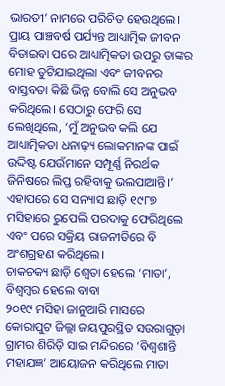ଭାରତୀ’ ନାମରେ ପରିଚିତ ହେଉଥିଲେ। ପ୍ରାୟ ପାଞ୍ଚବର୍ଷ ପର୍ଯ୍ୟନ୍ତ ଆଧ୍ୟାତ୍ମିକ ଜୀବନ ବିତାଇବା ପରେ ଆଧ୍ୟାତ୍ମିକତା ଉପରୁ ତାଙ୍କର ମୋହ ତୁଟିଯାଇଥିଲା ଏବଂ ଜୀବନର ବାସ୍ତବତା କିଛି ଭିନ୍ନ ବୋଲି ସେ ଅନୁଭବ କରିଥିଲେ। ସେଠାରୁ ଫେରି ସେ ଲେଖିଥିଲେ, ‘ମୁଁ ଅନୁଭବ କଲି ଯେ ଆଧ୍ୟାତ୍ମିକତା ଧନାଢ଼୍ୟ ଲୋକମାନଙ୍କ ପାଇଁ ଉଦ୍ଦିଷ୍ଟ ଯେଉଁମାନେ ସମ୍ପୂର୍ଣ୍ଣ ନିରର୍ଥକ ଜିନିଷରେ ଲିପ୍ତ ରହିବାକୁ ଭଲପାଆନ୍ତି।’ ଏହାପରେ ସେ ସନ୍ୟାସ ଛାଡ଼ି ୧୯୮୭ ମସିହାରେ ରୁପେଲି ପରଦାକୁ ଫେରିଥିଲେ ଏବଂ ପରେ ସକ୍ରିୟ ରାଜନୀତିରେ ବି ଅଂଶଗ୍ରହଣ କରିଥିଲେ।
ଚାକଚକ୍ୟ ଛାଡ଼ି ଶ୍ବେତା ହେଲେ ‘ମାତା’, ବିଶ୍ବମ୍ବର ହେଲେ ବାବା
୨୦୧୯ ମସିହା ଜାନୁଆରି ମାସରେ କୋରାପୁଟ ଜିଲ୍ଲା ଜୟପୁରସ୍ଥିତ ସଉରାଗୁଡ଼ା ଗ୍ରାମର ଶିରିଡ଼ି ସାଇ ମନ୍ଦିରରେ ‘ବିଶ୍ବଶାନ୍ତି ମହାଯଜ୍ଞ’ ଆୟୋଜନ କରିଥିଲେ ମାତା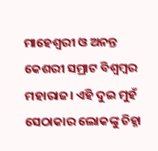ମାହେଶ୍ବରୀ ଓ ଅନନ୍ତ କେଶରୀ ସମ୍ରାଟ ବିଶ୍ବମ୍ବର ମହାରାଜ। ଏହି ଦୁଇ ମୁହଁ ସେଠାକାର ଲୋକଙ୍କୁ ଚିହ୍ନା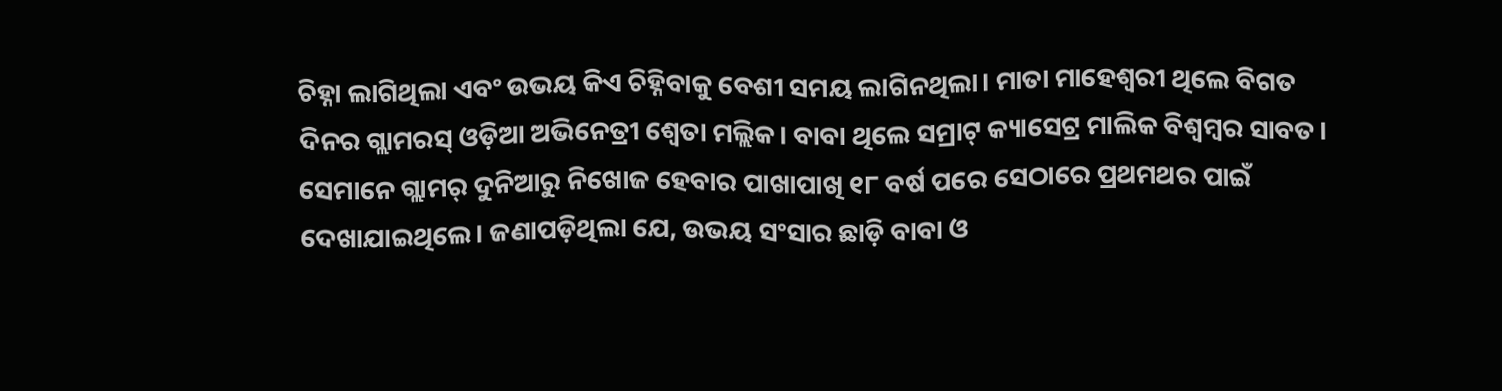ଚିହ୍ନା ଲାଗିଥିଲା ଏବଂ ଉଭୟ କିଏ ଚିହ୍ନିବାକୁ ବେଶୀ ସମୟ ଲାଗିନଥିଲା। ମାତା ମାହେଶ୍ବରୀ ଥିଲେ ବିଗତ ଦିନର ଗ୍ଲାମରସ୍ ଓଡ଼ିଆ ଅଭିନେତ୍ରୀ ଶ୍ବେତା ମଲ୍ଲିକ। ବାବା ଥିଲେ ସମ୍ରାଟ୍ କ୍ୟାସେଟ୍ର ମାଲିକ ବିଶ୍ବମ୍ବର ସାବତ। ସେମାନେ ଗ୍ଲାମର୍ ଦୁନିଆରୁ ନିଖୋଜ ହେବାର ପାଖାପାଖି ୧୮ ବର୍ଷ ପରେ ସେଠାରେ ପ୍ରଥମଥର ପାଇଁ ଦେଖାଯାଇଥିଲେ। ଜଣାପଡ଼ିଥିଲା ଯେ, ଉଭୟ ସଂସାର ଛାଡ଼ି ବାବା ଓ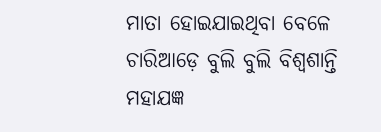ମାତା ହୋଇଯାଇଥିବା ବେଳେ ଚାରିଆଡ଼େ ବୁଲି ବୁଲି ବିଶ୍ବଶାନ୍ତି ମହାଯଜ୍ଞ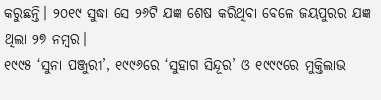କରୁଛନ୍ତି। ୨୦୧୯ ସୁଦ୍ଧା ସେ ୨୬ଟି ଯଜ୍ଞ ଶେଷ କରିଥିବା ବେଳେ ଜୟପୁରର ଯଜ୍ଞ ଥିଲା ୨୭ ନମ୍ବର।
୧୯୯୫ ‘ସୁନା ପଞ୍ଜୁରୀ’, ୧୯୯୬ରେ ‘ସୁହାଗ ସିନ୍ଦୂର’ ଓ ୧୯୯୯ରେ ମୁକ୍ତିଲାଭ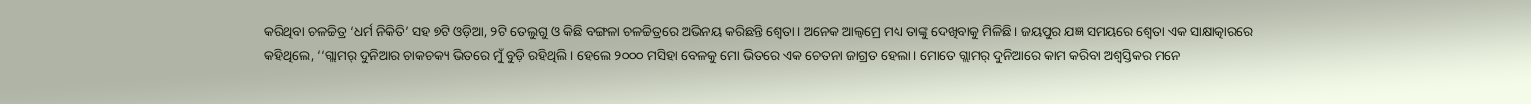କରିଥିବା ଚଳଚ୍ଚିତ୍ର ‘ଧର୍ମ ନିକିତି’ ସହ ୭ଟି ଓଡ଼ିଆ, ୨ଟି ତେଲୁଗୁ ଓ କିଛି ବଙ୍ଗଳା ଚଳଚ୍ଚିତ୍ରରେ ଅଭିନୟ କରିଛନ୍ତି ଶ୍ବେତା। ଅନେକ ଆଲ୍ବମ୍ରେ ମଧ୍ୟ ତାଙ୍କୁ ଦେଖିବାକୁ ମିଳିଛି। ଜୟପୁର ଯଜ୍ଞ ସମୟରେ ଶ୍ବେତା ଏକ ସାକ୍ଷାତ୍କାରରେ କହିଥିଲେ, ‘‘ଗ୍ଲାମର୍ ଦୁନିଆର ଚାକଚକ୍ୟ ଭିତରେ ମୁଁ ବୁଡ଼ି ରହିଥିଲି। ହେଲେ ୨୦୦୦ ମସିହା ବେଳକୁ ମୋ ଭିତରେ ଏକ ଚେତନା ଜାଗ୍ରତ ହେଲା। ମୋତେ ଗ୍ଲାମର୍ ଦୁନିଆରେ କାମ କରିବା ଅଶ୍ବସ୍ତିକର ମନେ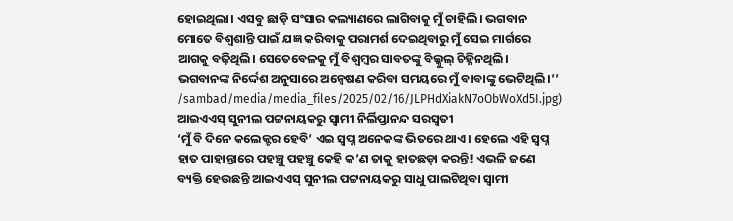ହୋଇଥିଲା। ଏସବୁ ଛାଡ଼ି ସଂସାର କଲ୍ୟାଣରେ ଲାଗିବାକୁ ମୁଁ ଚାହିଲି। ଭଗବାନ ମୋତେ ବିଶ୍ବଶାନ୍ତି ପାଇଁ ଯଜ୍ଞ କରିବାକୁ ପରାମର୍ଶ ଦେଇଥିବାରୁ ମୁଁ ସେଇ ମାର୍ଗରେ ଆଗକୁ ବଢ଼ିଥିଲି। ସେତେବେଳକୁ ମୁଁ ବିଶ୍ବମ୍ବର ସାବତଙ୍କୁ ବିଲ୍କୁଲ୍ ଚିହ୍ନିନଥିଲି। ଭଗବାନଙ୍କ ନିର୍ଦ୍ଦେଶ ଅନୁସାରେ ଅନ୍ବେଷଣ କରିବା ସମୟରେ ମୁଁ ବାବାଙ୍କୁ ଭେଟିଥିଲି।’’
/sambad/media/media_files/2025/02/16/JLPHdXiakN7oObWoXd5I.jpg)
ଆଇଏଏସ୍ ସୁନୀଲ ପଟ୍ଟନାୟକରୁ ସ୍ବାମୀ ନିର୍ଲିପ୍ତାନନ୍ଦ ସରସ୍ବତୀ
‘ମୁଁ ବି ଦିନେ କଲେକ୍ଟର ହେବି’ ଏଇ ସ୍ବପ୍ନ ଅନେକଙ୍କ ଭିତରେ ଥାଏ। ହେଲେ ଏହି ସ୍ବପ୍ନ ହାତ ପାହାନ୍ତାରେ ପହଞ୍ଚୁ ପହଞ୍ଚୁ କେହି କ’ଣ ତାକୁ ହାତଛଡ଼ା କରନ୍ତି! ଏଭଳି ଜଣେ ବ୍ୟକ୍ତି ହେଉଛନ୍ତି ଆଇଏଏସ୍ ସୁନୀଲ ପଟ୍ଟନାୟକରୁ ସାଧୁ ପାଲଟିଥିବା ସ୍ବାମୀ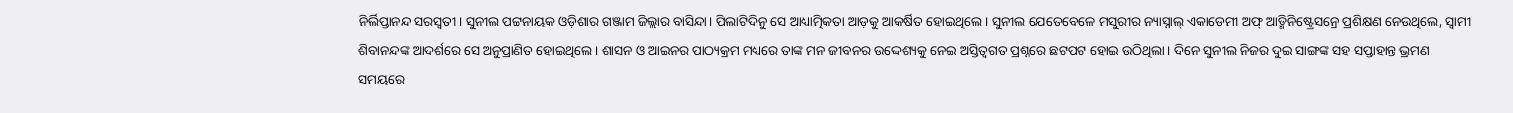ନିର୍ଲିପ୍ତାନନ୍ଦ ସରସ୍ବତୀ। ସୁନୀଲ ପଟ୍ଟନାୟକ ଓଡ଼ିଶାର ଗଞ୍ଜାମ ଜିଲ୍ଲାର ବାସିନ୍ଦା। ପିଲାଟିଦିନୁ ସେ ଆଧ୍ୟାତ୍ମିକତା ଆଡ଼କୁ ଆକର୍ଷିତ ହୋଇଥିଲେ। ସୁନୀଲ ଯେତେବେଳେ ମସୁରୀର ନ୍ୟାସ୍ନାଲ୍ ଏକାଡେମୀ ଅଫ୍ ଆଡ୍ମିନିଷ୍ଟ୍ରେସନ୍ରେ ପ୍ରଶିକ୍ଷଣ ନେଉଥିଲେ, ସ୍ବାମୀ ଶିବାନନ୍ଦଙ୍କ ଆଦର୍ଶରେ ସେ ଅନୁପ୍ରାଣିତ ହୋଇଥିଲେ। ଶାସନ ଓ ଆଇନର ପାଠ୍ୟକ୍ରମ ମଧ୍ୟରେ ତାଙ୍କ ମନ ଜୀବନର ଉଦ୍ଦେଶ୍ୟକୁ ନେଇ ଅସ୍ତିତ୍ବଗତ ପ୍ରଶ୍ନରେ ଛଟପଟ ହୋଇ ଉଠିଥିଲା। ଦିନେ ସୁନୀଲ ନିଜର ଦୁଇ ସାଙ୍ଗଙ୍କ ସହ ସପ୍ତାହାନ୍ତ ଭ୍ରମଣ ସମୟରେ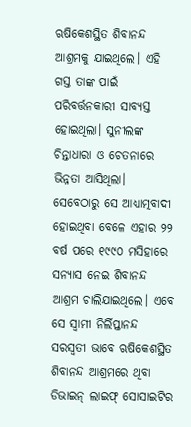ଋଷିକେଶସ୍ଥିତ ଶିବାନନ୍ଦ ଆଶ୍ରମକୁ ଯାଇଥିଲେ। ଏହି ଗସ୍ତ ତାଙ୍କ ପାଇଁ ପରିବର୍ତ୍ତନକାରୀ ସାବ୍ୟସ୍ତ ହୋଇଥିଲା। ସୁନୀଲଙ୍କ ଚିନ୍ତାଧାରା ଓ ଚେତନାରେ ଭିନ୍ନତା ଆସିଥିଲା। ସେବେଠାରୁ ସେ ଆଧ୍ୟାତ୍ମବାଦୀ ହୋଇଥିବା ବେଳେ ଏହାର ୨୨ ବର୍ଷ ପରେ ୧୯୯୦ ମସିହାରେ ସନ୍ୟାସ ନେଇ ଶିବାନନ୍ଦ ଆଶ୍ରମ ଚାଲିଯାଇଥିଲେ। ଏବେ ସେ ସ୍ୱାମୀ ନିର୍ଲିପ୍ତାନନ୍ଦ ସରସ୍ୱତୀ ଭାବେ ଋଷିକେଶସ୍ଥିତ ଶିବାନନ୍ଦ ଆଶ୍ରମରେ ଥିବା ଡିଭାଇନ୍ ଲାଇଫ୍ ସୋସାଇଟିର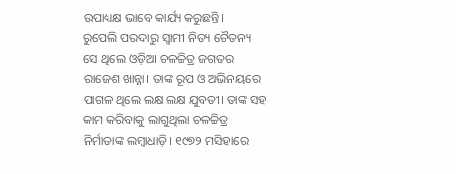ଉପାଧ୍ୟକ୍ଷ ଭାବେ କାର୍ଯ୍ୟ କରୁଛନ୍ତି।
ରୁପେଲି ପରଦାରୁ ସ୍ବାମୀ ନିତ୍ୟ ଚୈତନ୍ୟ
ସେ ଥିଲେ ଓଡ଼ିଆ ଚଳଚ୍ଚିତ୍ର ଜଗତର ରାଜେଶ ଖାନ୍ନା। ତାଙ୍କ ରୂପ ଓ ଅଭିନୟରେ ପାଗଳ ଥିଲେ ଲକ୍ଷ ଲକ୍ଷ ଯୁବତୀ। ତାଙ୍କ ସହ କାମ କରିବାକୁ ଲାଗୁଥିଲା ଚଳଚ୍ଚିତ୍ର ନିର୍ମାତାଙ୍କ ଲମ୍ବାଧାଡ଼ି। ୧୯୭୨ ମସିହାରେ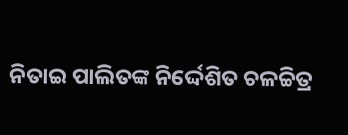ନିତାଇ ପାଲିତଙ୍କ ନିର୍ଦ୍ଦେଶିତ ଚଳଚ୍ଚିତ୍ର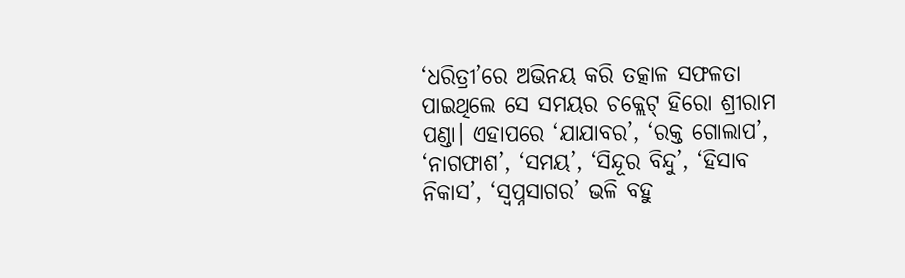‘ଧରିତ୍ରୀ’ରେ ଅଭିନୟ କରି ତତ୍କାଳ ସଫଳତା ପାଇଥିଲେ ସେ ସମୟର ଚକ୍ଲେଟ୍ ହିରୋ ଶ୍ରୀରାମ ପଣ୍ଡା। ଏହାପରେ ‘ଯାଯାବର’, ‘ରକ୍ତ ଗୋଲାପ’, ‘ନାଗଫାଶ’, ‘ସମୟ’, ‘ସିନ୍ଦୂର ବିନ୍ଦୁ’, ‘ହିସାବ ନିକାସ’, ‘ସ୍ବପ୍ନସାଗର’ ଭଳି ବହୁ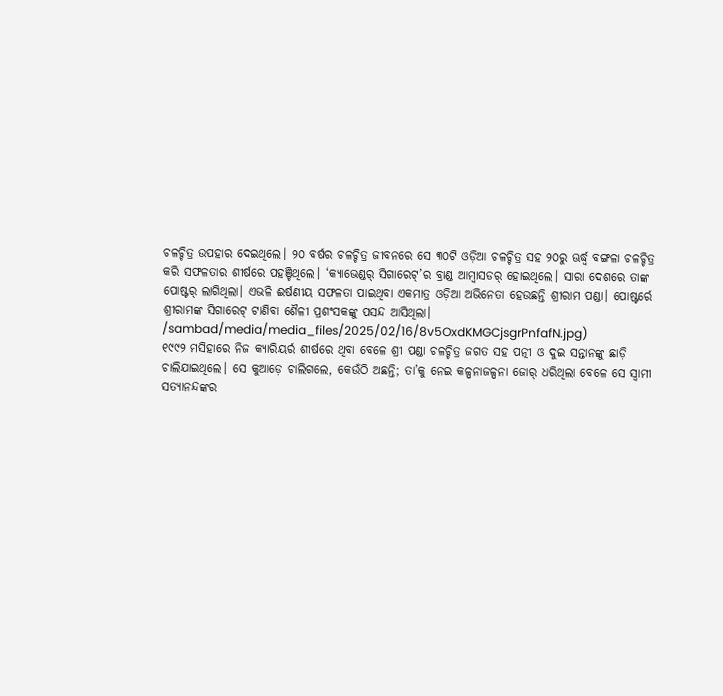ଚଳଚ୍ଚିତ୍ର ଉପହାର ଦେଇଥିଲେ। ୨୦ ବର୍ଷର ଚଳଚ୍ଚିତ୍ର ଜୀବନରେ ସେ ୩୦ଟି ଓଡ଼ିଆ ଚଳଚ୍ଚିତ୍ର ସହ ୨୦ରୁ ଊର୍ଦ୍ଧ୍ବ ବଙ୍ଗଳା ଚଳଚ୍ଚିତ୍ର କରି ସଫଳତାର ଶୀର୍ଷରେ ପହଞ୍ଚିଥିଲେ। ‘କ୍ୟାଭେଣ୍ଡର୍ ସିଗାରେଟ୍’ର ବ୍ରାଣ୍ଡ ଆମ୍ବାସଡର୍ ହୋଇଥିଲେ। ସାରା ଦେଶରେ ତାଙ୍କ ପୋଷ୍ଟର୍ ଲାଗିଥିଲା। ଏଭଳି ଈର୍ଷଣୀୟ ସଫଳତା ପାଇଥିବା ଏକମାତ୍ର ଓଡ଼ିଆ ଅଭିନେତା ହେଉଛନ୍ତି ଶ୍ରୀରାମ ପଣ୍ଡା। ପୋଷ୍ଟର୍ରେ ଶ୍ରୀରାମଙ୍କ ସିଗାରେଟ୍ ଟାଣିବା ଶୈଳୀ ପ୍ରଶଂସକଙ୍କୁ ପସନ୍ଦ ଆସିଥିଲା।
/sambad/media/media_files/2025/02/16/8v5OxdKMGCjsgrPnfafN.jpg)
୧୯୯୨ ମସିହାରେ ନିଜ କ୍ୟାରିୟର୍ର ଶୀର୍ଷରେ ଥିବା ବେଳେ ଶ୍ରୀ ପଣ୍ଡା ଚଳଚ୍ଚିତ୍ର ଜଗତ ସହ ପତ୍ନୀ ଓ ଦୁଇ ସନ୍ତାନଙ୍କୁ ଛାଡ଼ି ଚାଲିଯାଇଥିଲେ। ସେ କୁଆଡ଼େ ଚାଲିଗଲେ, କେଉଁଠି ଅଛନ୍ତି; ତା’କୁ ନେଇ କଳ୍ପନାଜଳ୍ପନା ଜୋର୍ ଧରିଥିଲା ବେଳେ ସେ ସ୍ବାମୀ ସତ୍ୟାନନ୍ଦଙ୍କର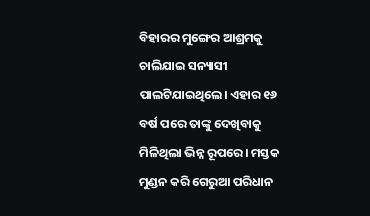ବିହାରର ମୁଙ୍ଗେର ଆଶ୍ରମକୁ ଚାଲିଯାଇ ସନ୍ୟାସୀ ପାଲଟିଯାଇଥିଲେ। ଏହାର ୧୬ ବର୍ଷ ପରେ ତାଙ୍କୁ ଦେଖିବାକୁ ମିଳିଥିଲା ଭିନ୍ନ ରୂପରେ। ମସ୍ତକ ମୁଣ୍ଡନ କରି ଗେରୁଆ ପରିଧାନ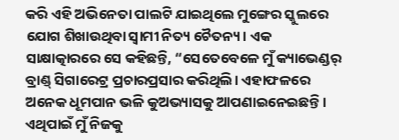କରି ଏହି ଅଭିନେତା ପାଲଟି ଯାଇଥିଲେ ମୁଙ୍ଗେର ସ୍କୁଲରେ ଯୋଗ ଶିଖାଉଥିବା ସ୍ୱାମୀ ନିତ୍ୟ ଚୈତନ୍ୟ। ଏକ ସାକ୍ଷାତ୍କାରରେ ସେ କହିଛନ୍ତି, “ସେତେବେଳେ ମୁଁ କ୍ୟାଭେଣ୍ଡର୍ ବ୍ରାଣ୍ଡ୍ ସିଗାରେଟ୍ର ପ୍ରଚାରପ୍ରସାର କରିଥିଲି। ଏହାଫଳରେ ଅନେକ ଧୂମପାନ ଭଳି କୁଅଭ୍ୟାସକୁ ଆପଣାଇନେଇଛନ୍ତି। ଏଥିପାଇଁ ମୁଁ ନିଜକୁ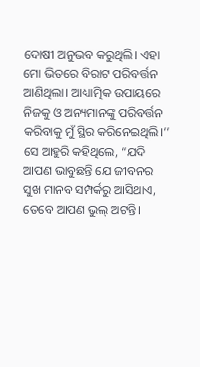ଦୋଷୀ ଅନୁଭବ କରୁଥିଲି। ଏହା ମୋ ଭିତରେ ବିରାଟ ପରିବର୍ତ୍ତନ ଆଣିଥିଲା। ଆଧ୍ୟାତ୍ମିକ ଉପାୟରେ ନିଜକୁ ଓ ଅନ୍ୟମାନଙ୍କୁ ପରିବର୍ତ୍ତନ କରିବାକୁ ମୁଁ ସ୍ଥିର କରିନେଇଥିଲି।’’ ସେ ଆହୁରି କହିଥିଲେ, “ଯଦି ଆପଣ ଭାବୁଛନ୍ତି ଯେ ଜୀବନର ସୁଖ ମାନବ ସମ୍ପର୍କରୁ ଆସିଥାଏ, ତେବେ ଆପଣ ଭୁଲ୍ ଅଟନ୍ତି।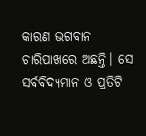କାରଣ ଭଗବାନ ଚାରିପାଖରେ ଅଛନ୍ତି। ସେ ସର୍ବବିଦ୍ୟମାନ ଓ ପ୍ରତିଟି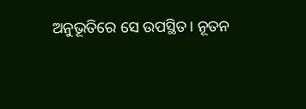ଅନୁଭୂତିରେ ସେ ଉପସ୍ଥିତ। ନୂତନ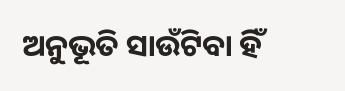ଅନୁଭୂତି ସାଉଁଟିବା ହିଁ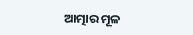ଆତ୍ମାର ମୂଳ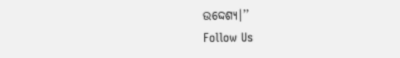ଉଦ୍ଦେଶ୍ୟ।’’
Follow Us